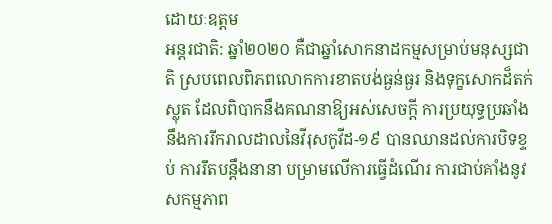ដោយៈឧត្តម
អន្តរជាតិ: ឆ្នាំ២០២០ គឺជាឆ្នាំសោកនាដកម្មសម្រាប់មនុស្សជាតិ ស្របពេលពិភពលោកការខាតបង់ធ្ងន់ធ្ងរ និងទុក្ខសោកដ៏តក់ស្លុត ដែលពិបាកនឹងគណនាឱ្យអស់សេចក្ដី ការប្រយុទ្ធប្រឆាំងនឹងការរីករាលដាលនៃវីរុសកូវីដ-១៩ បានឈានដល់ការបិទខ្ទប់ ការរឹតបន្តឹងនានា បម្រាមលើការធ្វើដំណើរ ការជាប់គាំងនូវសកម្មភាព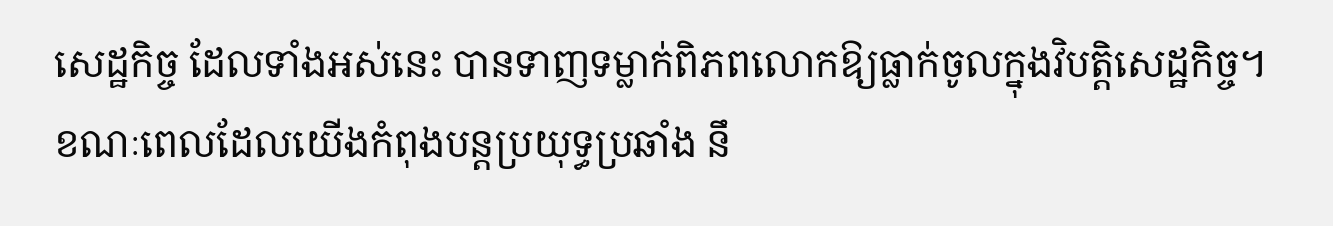សេដ្ឋកិច្ច ដែលទាំងអស់នេះ បានទាញទម្លាក់ពិភពលោកឱ្យធ្លាក់ចូលក្នុងវិបត្តិសេដ្ឋកិច្ច។
ខណៈពេលដែលយើងកំពុងបន្តប្រយុទ្ធប្រឆាំង នឹ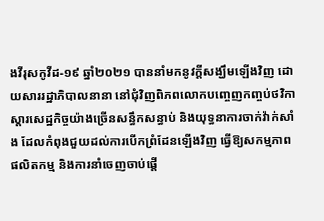ងវីរុសកូវីដ-១៩ ឆ្នាំ២០២១ បាននាំមកនូវក្តីសង្ឃឹមឡើងវិញ ដោយសាររដ្ឋាភិបាលនានា នៅជុំវិញពិភពលោកបញ្ចេញកញ្ចប់ថវិកាស្ដារសេដ្ឋកិច្ចយ៉ាងច្រើនសន្ធឹកសន្ធាប់ និងយុទ្ធនាការចាក់វ៉ាក់សាំង ដែលកំពុងជួយដល់ការបើកព្រំដែនឡើងវិញ ធ្វើឱ្យសកម្មភាពផលិតកម្ម និងការនាំចេញចាប់ផ្ដើ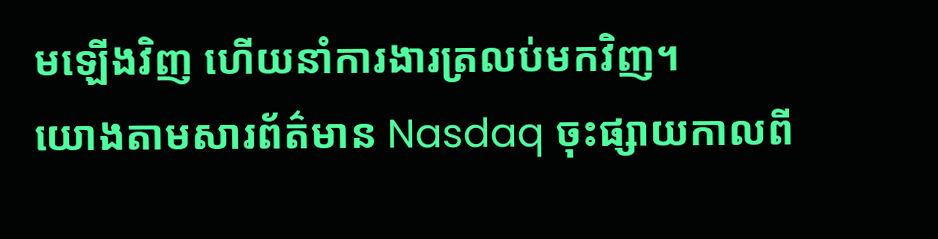មឡើងវិញ ហើយនាំការងារត្រលប់មកវិញ។
យោងតាមសារព័ត៌មាន Nasdaq ចុះផ្សាយកាលពី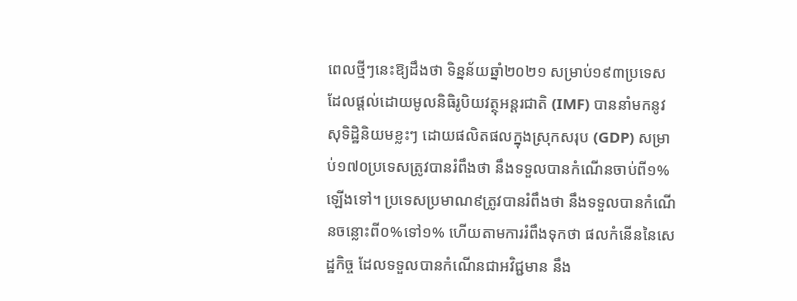ពេលថ្មីៗនេះឱ្យដឹងថា ទិន្នន័យឆ្នាំ២០២១ សម្រាប់១៩៣ប្រទេស ដែលផ្ដល់ដោយមូលនិធិរូបិយវត្ថុអន្តរជាតិ (IMF) បាននាំមកនូវសុទិដ្ឋិនិយមខ្លះៗ ដោយផលិតផលក្នុងស្រុកសរុប (GDP) សម្រាប់១៧០ប្រទេសត្រូវបានរំពឹងថា នឹងទទួលបានកំណើនចាប់ពី១%ឡើងទៅ។ ប្រទេសប្រមាណ៩ត្រូវបានរំពឹងថា នឹងទទួលបានកំណើនចន្លោះពី០%ទៅ១% ហើយតាមការរំពឹងទុកថា ផលកំនើននៃសេដ្ឋកិច្ច ដែលទទួលបានកំណើនជាអវិជ្ជមាន នឹង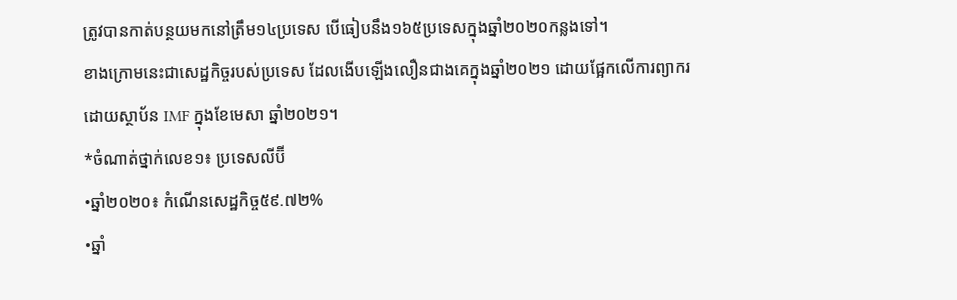ត្រូវបានកាត់បន្ថយមកនៅត្រឹម១៤ប្រទេស បើធៀបនឹង១៦៥ប្រទេសក្នុងឆ្នាំ២០២០កន្លងទៅ។
ខាងក្រោមនេះជាសេដ្ឋកិច្ចរបស់ប្រទេស ដែលងើបឡើងលឿនជាងគេក្នុងឆ្នាំ២០២១ ដោយផ្អែកលើការព្យាករដោយស្ថាប័ន IMF ក្នុងខែមេសា ឆ្នាំ២០២១។
*ចំណាត់ថ្នាក់លេខ១៖ ប្រទេសលីប៊ី
•ឆ្នាំ២០២០៖ កំណើនសេដ្ឋកិច្ច៥៩.៧២%
•ឆ្នាំ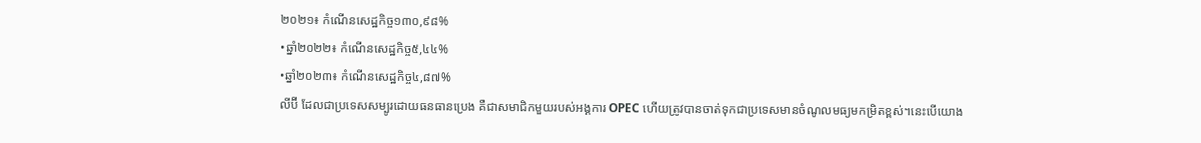២០២១៖ កំណើនសេដ្ឋកិច្ច១៣០,៩៨%
•ឆ្នាំ២០២២៖ កំណើនសេដ្ឋកិច្ច៥,៤៤%
•ឆ្នាំ២០២៣៖ កំណើនសេដ្ឋកិច្ច៤,៨៧%
លីប៊ី ដែលជាប្រទេសសម្បូរដោយធនធានប្រេង គឺជាសមាជិកមួយរបស់អង្គការ OPEC ហើយត្រូវបានចាត់ទុកជាប្រទេសមានចំណូលមធ្យមកម្រិតខ្ពស់។នេះបើយោង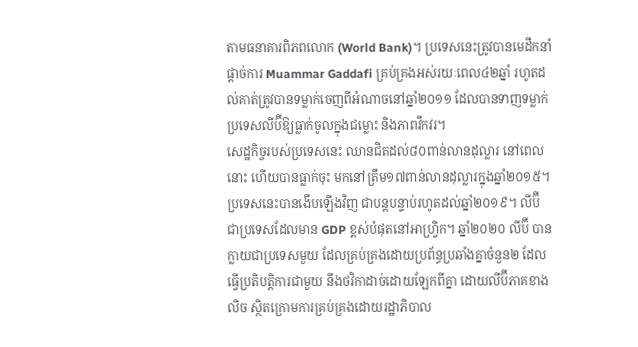តាមធនាគារពិភពលោក (World Bank)។ ប្រទេសនេះត្រូវបានមេដឹកនាំផ្ដាច់ការ Muammar Gaddafi គ្រប់គ្រងអស់រយៈពេល៤២ឆ្នាំ រហូតដល់គាត់ត្រូវបានទម្លាក់ចេញពីអំណាចនៅឆ្នាំ២០១១ ដែលបានទាញទម្លាក់ប្រទេសលីប៊ីឱ្យធ្លាក់ចូលក្នុងជម្លោះ និងភាពវឹកវរ។
សេដ្ឋកិច្ចរបស់ប្រទេសនេះ ឈានជិតដល់៨០ពាន់លានដុល្លារ នៅពេលនោះ ហើយបានធ្លាក់ចុះ មកនៅត្រឹម១៧ពាន់លានដុល្លារក្នុងឆ្នាំ២០១៥។ ប្រទេសនេះបានងើបឡើងវិញ ជាបន្តបន្ទាប់រហូតដល់ឆ្នាំ២០១៩។ លីប៊ី ជាប្រទេសដែលមាន GDP ខ្ពស់បំផុតនៅអាហ្វ្រិក។ ឆ្នាំ២០២០ លីប៊ី បានក្លាយជាប្រទេសមួយ ដែលគ្រប់គ្រងដោយប្រព័ន្ធប្រឆាំងគ្នាចំនួន២ ដែលធ្វើប្រតិបត្តិការជាមួយ នឹងថវិកាដាច់ដោយឡែកពីគ្នា ដោយលីប៊ីភាគខាងលិច ស្ថិតក្រោមការគ្រប់គ្រងដោយរដ្ឋាភិបាល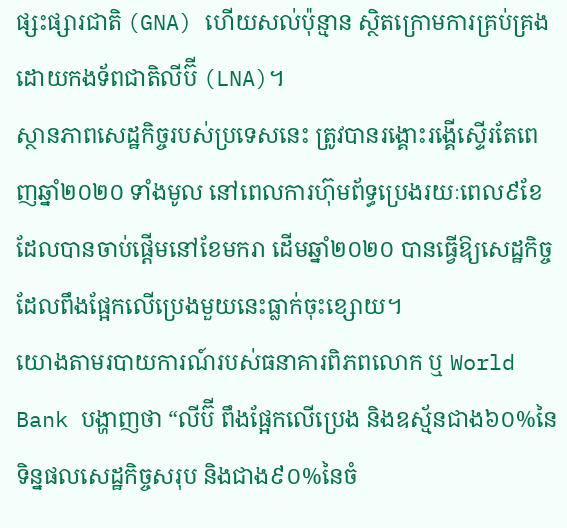ផ្សះផ្សារជាតិ (GNA) ហើយសល់ប៉ុន្មាន ស្ថិតក្រោមការគ្រប់គ្រងដោយកងទ័ពជាតិលីប៊ី (LNA)។
ស្ថានភាពសេដ្ឋកិច្ចរបស់ប្រទេសនេះ ត្រូវបានរង្គោះរង្គើស្ទើរតែពេញឆ្នាំ២០២០ ទាំងមូល នៅពេលការហ៊ុមព័ទ្ធប្រេងរយៈពេល៩ខែ ដែលបានចាប់ផ្ដើមនៅខែមករា ដើមឆ្នាំ២០២០ បានធ្វើឱ្យសេដ្ឋកិច្ច ដែលពឹងផ្អែកលើប្រេងមួយនេះធ្លាក់ចុះខ្សោយ។
យោងតាមរបាយការណ៍របស់ធនាគារពិភពលោក ឬ World Bank បង្ហាញថា “លីប៊ី ពឹងផ្អែកលើប្រេង និងឧស្ម័នជាង៦០%នៃទិន្នផលសេដ្ឋកិច្ចសរុប និងជាង៩០%នៃចំ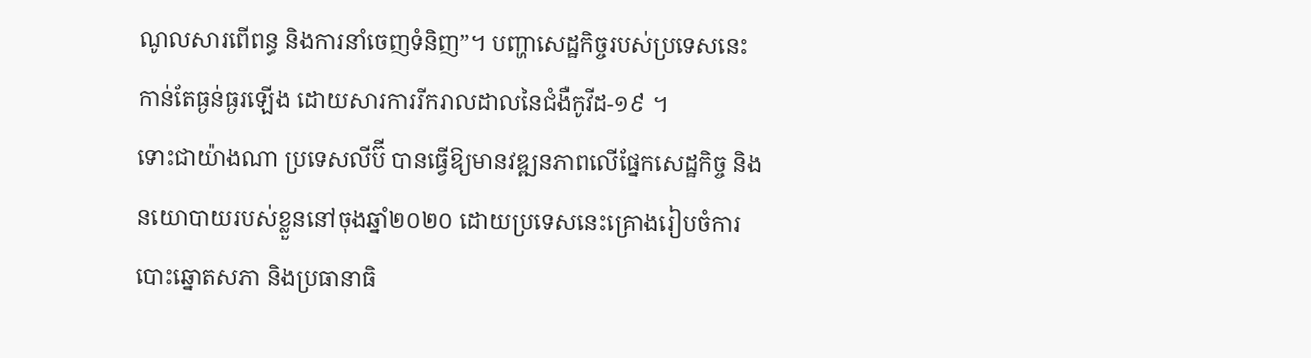ណូលសារពើពន្ធ និងការនាំចេញទំនិញ”។ បញ្ហាសេដ្ឋកិច្ចរបស់ប្រទេសនេះ កាន់តែធ្ងន់ធ្ងរឡើង ដោយសារការរីករាលដាលនៃជំងឺកូវីដ-១៩ ។
ទោះជាយ៉ាងណា ប្រទេសលីប៊ី បានធ្វើឱ្យមានវឌ្ឍនភាពលើផ្នែកសេដ្ឋកិច្ច និងនយោបាយរបស់ខ្លួននៅចុងឆ្នាំ២០២០ ដោយប្រទេសនេះគ្រោងរៀបចំការបោះឆ្នោតសភា និងប្រធានាធិ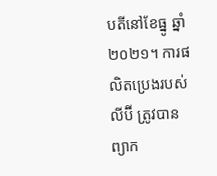បតីនៅខែធ្នូ ឆ្នាំ ២០២១។ ការផលិតប្រេងរបស់លីប៊ី ត្រូវបានព្យាក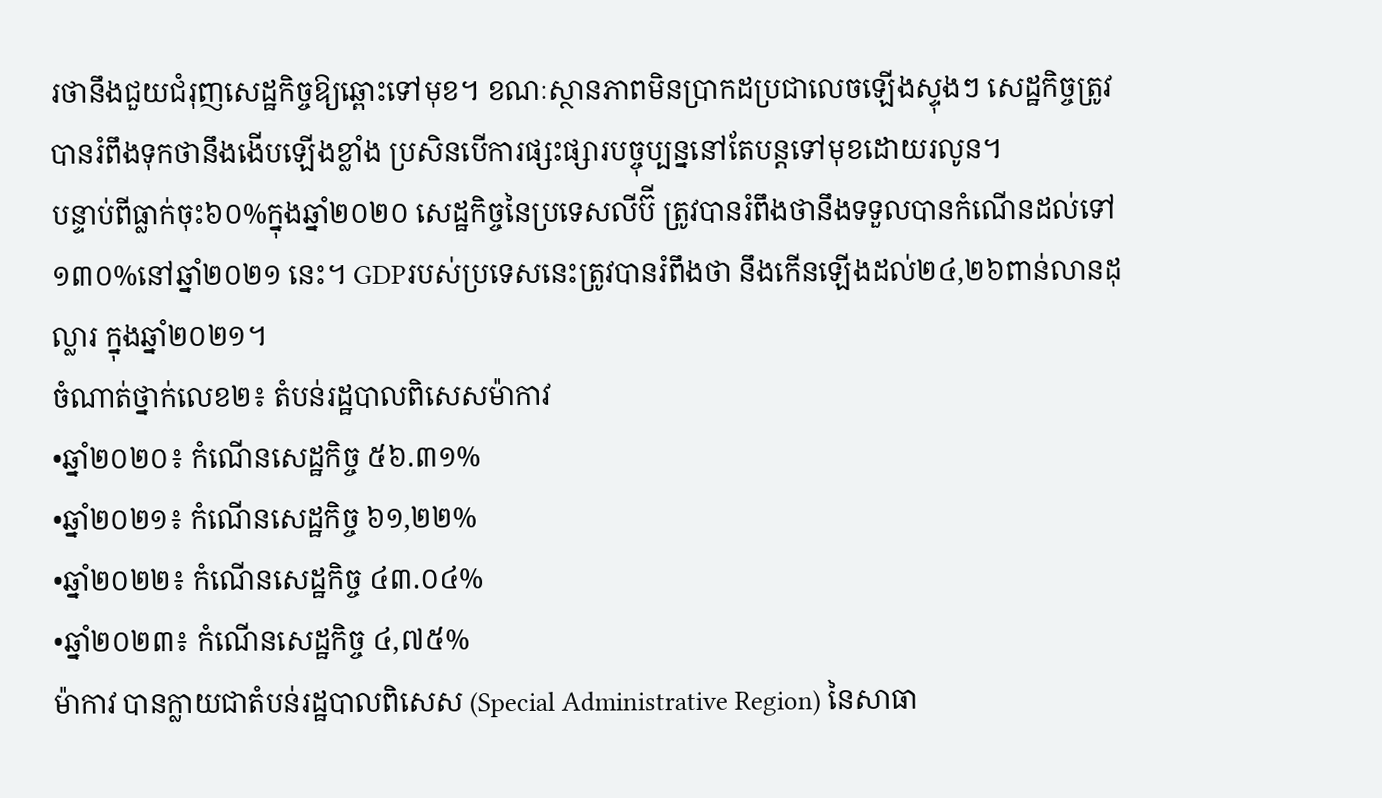រថានឹងជួយជំរុញសេដ្ឋកិច្ចឱ្យឆ្ពោះទៅមុខ។ ខណៈស្ថានភាពមិនប្រាកដប្រជាលេចឡើងស្ទុងៗ សេដ្ឋកិច្ចត្រូវបានរំពឹងទុកថានឹងងើបឡើងខ្លាំង ប្រសិនបើការផ្សះផ្សារបច្ចុប្បន្ននៅតែបន្តទៅមុខដោយរលូន។
បន្ទាប់ពីធ្លាក់ចុះ៦០%ក្នុងឆ្នាំ២០២០ សេដ្ឋកិច្ចនៃប្រទេសលីប៊ី ត្រូវបានរំពឹងថានឹងទទួលបានកំណើនដល់ទៅ១៣០%នៅឆ្នាំ២០២១ នេះ។ GDPរបស់ប្រទេសនេះត្រូវបានរំពឹងថា នឹងកើនឡើងដល់២៤,២៦ពាន់លានដុល្លារ ក្នុងឆ្នាំ២០២១។
ចំណាត់ថ្នាក់លេខ២៖ តំបន់រដ្ឋបាលពិសេសម៉ាកាវ
•ឆ្នាំ២០២០៖ កំណើនសេដ្ឋកិច្ច ៥៦.៣១%
•ឆ្នាំ២០២១៖ កំណើនសេដ្ឋកិច្ច ៦១,២២%
•ឆ្នាំ២០២២៖ កំណើនសេដ្ឋកិច្ច ៤៣.០៤%
•ឆ្នាំ២០២៣៖ កំណើនសេដ្ឋកិច្ច ៤,៧៥%
ម៉ាកាវ បានក្លាយជាតំបន់រដ្ឋបាលពិសេស (Special Administrative Region) នៃសាធា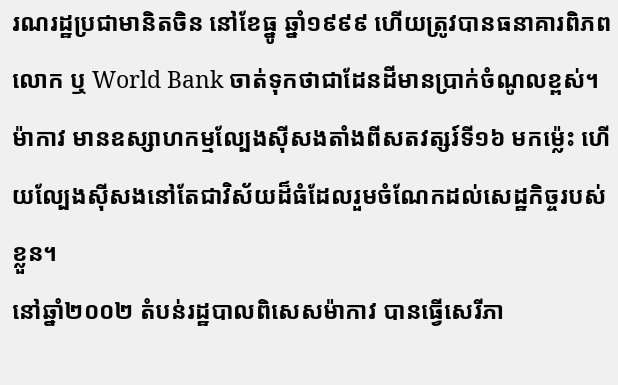រណរដ្ឋប្រជាមានិតចិន នៅខែធ្នូ ឆ្នាំ១៩៩៩ ហើយត្រូវបានធនាគារពិភពលោក ឬ World Bank ចាត់ទុកថាជាដែនដីមានប្រាក់ចំណូលខ្ពស់។ ម៉ាកាវ មានឧស្សាហកម្មល្បែងស៊ីសងតាំងពីសតវត្សរ៍ទី១៦ មកម៉្លេះ ហើយល្បែងស៊ីសងនៅតែជាវិស័យដ៏ធំដែលរួមចំណែកដល់សេដ្ឋកិច្ចរបស់ខ្លួន។
នៅឆ្នាំ២០០២ តំបន់រដ្ឋបាលពិសេសម៉ាកាវ បានធ្វើសេរីភា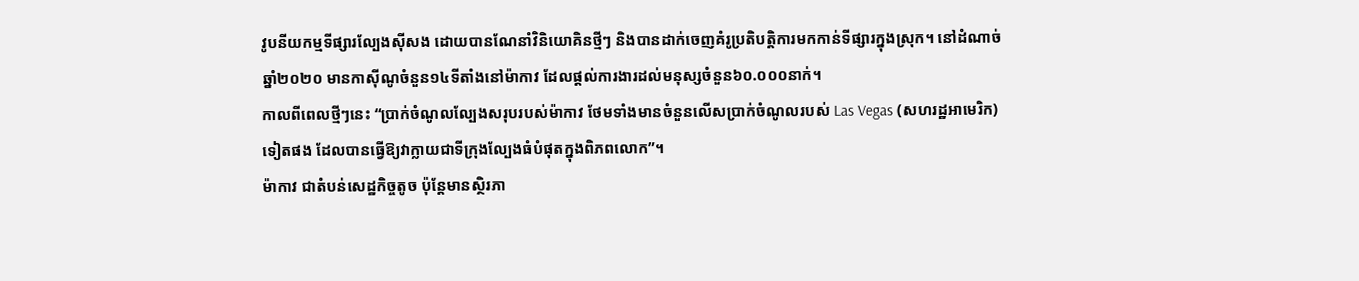វូបនីយកម្មទីផ្សារល្បែងស៊ីសង ដោយបានណែនាំវិនិយោគិនថ្មីៗ និងបានដាក់ចេញគំរូប្រតិបត្តិការមកកាន់ទីផ្សារក្នុងស្រុក។ នៅដំណាច់ឆ្នាំ២០២០ មានកាស៊ីណូចំនួន១៤ទីតាំងនៅម៉ាកាវ ដែលផ្ដល់ការងារដល់មនុស្សចំនួន៦០.០០០នាក់។
កាលពីពេលថ្មីៗនេះ “ប្រាក់ចំណូលល្បែងសរុបរបស់ម៉ាកាវ ថែមទាំងមានចំនួនលើសប្រាក់ចំណូលរបស់ Las Vegas (សហរដ្ឋអាមេរិក) ទៀតផង ដែលបានធ្វើឱ្យវាក្លាយជាទីក្រុងល្បែងធំបំផុតក្នុងពិភពលោក”។
ម៉ាកាវ ជាតំបន់សេដ្ឋកិច្ចតូច ប៉ុន្តែមានស្ថិរភា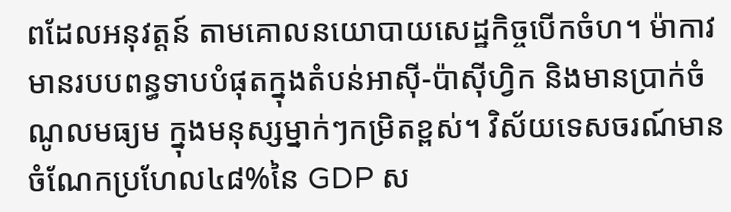ពដែលអនុវត្តន៍ តាមគោលនយោបាយសេដ្ឋកិច្ចបើកចំហ។ ម៉ាកាវ មានរបបពន្ធទាបបំផុតក្នុងតំបន់អាស៊ី-ប៉ាស៊ីហ្វិក និងមានប្រាក់ចំណូលមធ្យម ក្នុងមនុស្សម្នាក់ៗកម្រិតខ្ពស់។ វិស័យទេសចរណ៍មានចំណែកប្រហែល៤៨%នៃ GDP ស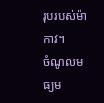រុបរបស់ម៉ាកាវ។
ចំណូលមធ្យម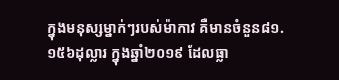ក្នុងមនុស្សម្នាក់ៗរបស់ម៉ាកាវ គឺមានចំនួន៨១.១៥៦ដុល្លារ ក្នុងឆ្នាំ២០១៩ ដែលធ្លា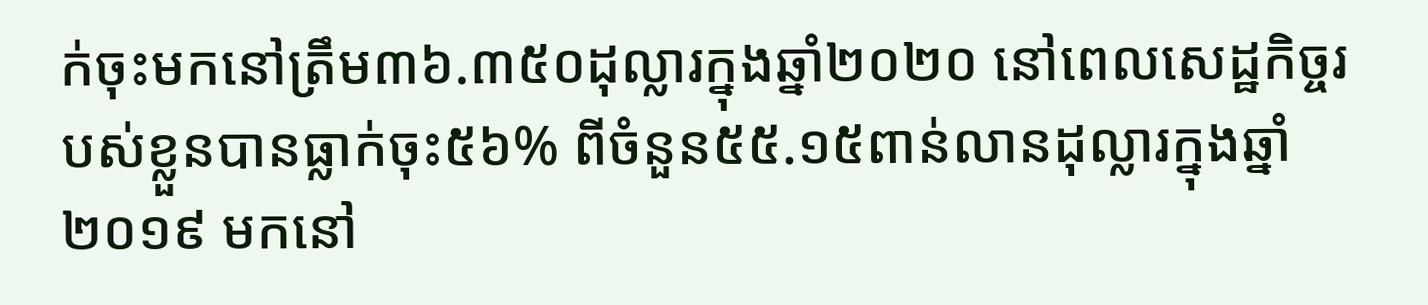ក់ចុះមកនៅត្រឹម៣៦.៣៥០ដុល្លារក្នុងឆ្នាំ២០២០ នៅពេលសេដ្ឋកិច្ចរបស់ខ្លួនបានធ្លាក់ចុះ៥៦% ពីចំនួន៥៥.១៥ពាន់លានដុល្លារក្នុងឆ្នាំ២០១៩ មកនៅ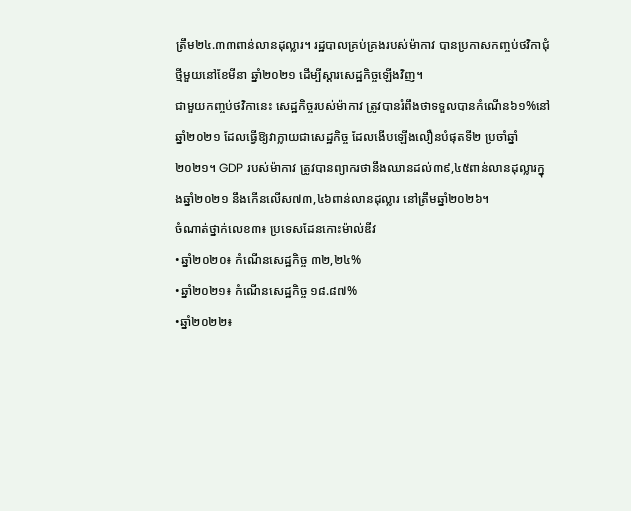ត្រឹម២៤.៣៣ពាន់លានដុល្លារ។ រដ្ឋបាលគ្រប់គ្រងរបស់ម៉ាកាវ បានប្រកាសកញ្ចប់ថវិកាជុំថ្មីមួយនៅខែមីនា ឆ្នាំ២០២១ ដើម្បីស្ដារសេដ្ឋកិច្ចឡើងវិញ។
ជាមួយកញ្ចប់ថវិកានេះ សេដ្ឋកិច្ចរបស់ម៉ាកាវ ត្រូវបានរំពឹងថាទទួលបានកំណើន៦១%នៅឆ្នាំ២០២១ ដែលធ្វើឱ្យវាក្លាយជាសេដ្ឋកិច្ច ដែលងើបឡើងលឿនបំផុតទី២ ប្រចាំឆ្នាំ២០២១។ GDP របស់ម៉ាកាវ ត្រូវបានព្យាករថានឹងឈានដល់៣៩,៤៥ពាន់លានដុល្លារក្នុងឆ្នាំ២០២១ នឹងកើនលើស៧៣,៤៦ពាន់លានដុល្លារ នៅត្រឹមឆ្នាំ២០២៦។
ចំណាត់ថ្នាក់លេខ៣៖ ប្រទេសដែនកោះម៉ាល់ឌីវ
•ឆ្នាំ២០២០៖ កំណើនសេដ្ឋកិច្ច ៣២,២៤%
•ឆ្នាំ២០២១៖ កំណើនសេដ្ឋកិច្ច ១៨.៨៧%
•ឆ្នាំ២០២២៖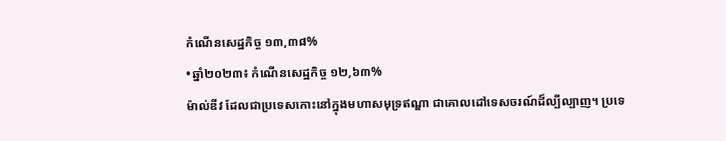កំណើនសេដ្ឋកិច្ច ១៣,៣៨%
•ឆ្នាំ២០២៣៖ កំណើនសេដ្ឋកិច្ច ១២,៦៣%
ម៉ាល់ឌីវ ដែលជាប្រទេសកោះនៅក្នុងមហាសមុទ្រឥណ្ឌា ជាគោលដៅទេសចរណ៍ដ៏ល្បីល្បាញ។ ប្រទេ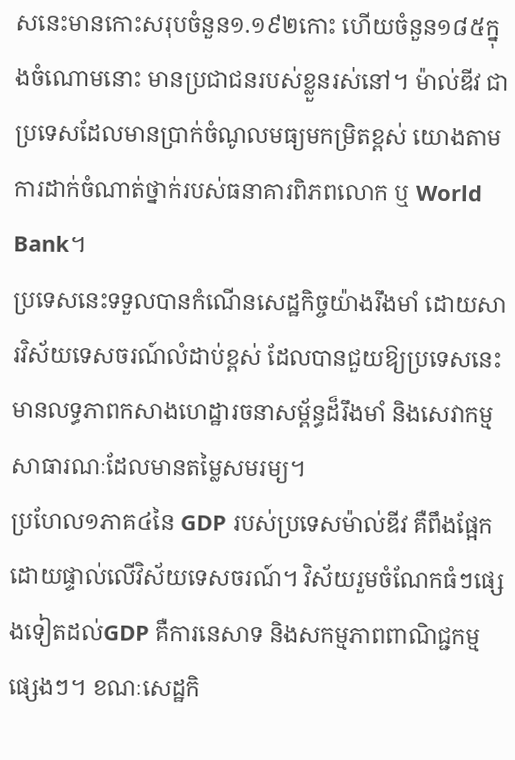សនេះមានកោះសរុបចំនួន១.១៩២កោះ ហើយចំនួន១៨៥ក្នុងចំណោមនោះ មានប្រជាជនរបស់ខ្លួនរស់នៅ។ ម៉ាល់ឌីវ ជាប្រទេសដែលមានប្រាក់ចំណូលមធ្យមកម្រិតខ្ពស់ យោងតាមការដាក់ចំណាត់ថ្នាក់របស់ធនាគារពិភពលោក ឬ World Bank។
ប្រទេសនេះទទួលបានកំណើនសេដ្ឋកិច្ចយ៉ាងរឹងមាំ ដោយសារវិស័យទេសចរណ៍លំដាប់ខ្ពស់ ដែលបានជួយឱ្យប្រទេសនេះមានលទ្ធភាពកសាងហេដ្ឋារចនាសម្ព័ន្ធដ៏រឹងមាំ និងសេវាកម្មសាធារណៈដែលមានតម្លៃសមរម្យ។
ប្រហែល១ភាគ៤នៃ GDP របស់ប្រទេសម៉ាល់ឌីវ គឺពឹងផ្អែកដោយផ្ទាល់លើវិស័យទេសចរណ៍។ វិស័យរួមចំណែកធំៗផ្សេងទៀតដល់GDP គឺការនេសាទ និងសកម្មភាពពាណិជ្ជកម្មផ្សេងៗ។ ខណៈសេដ្ឋកិ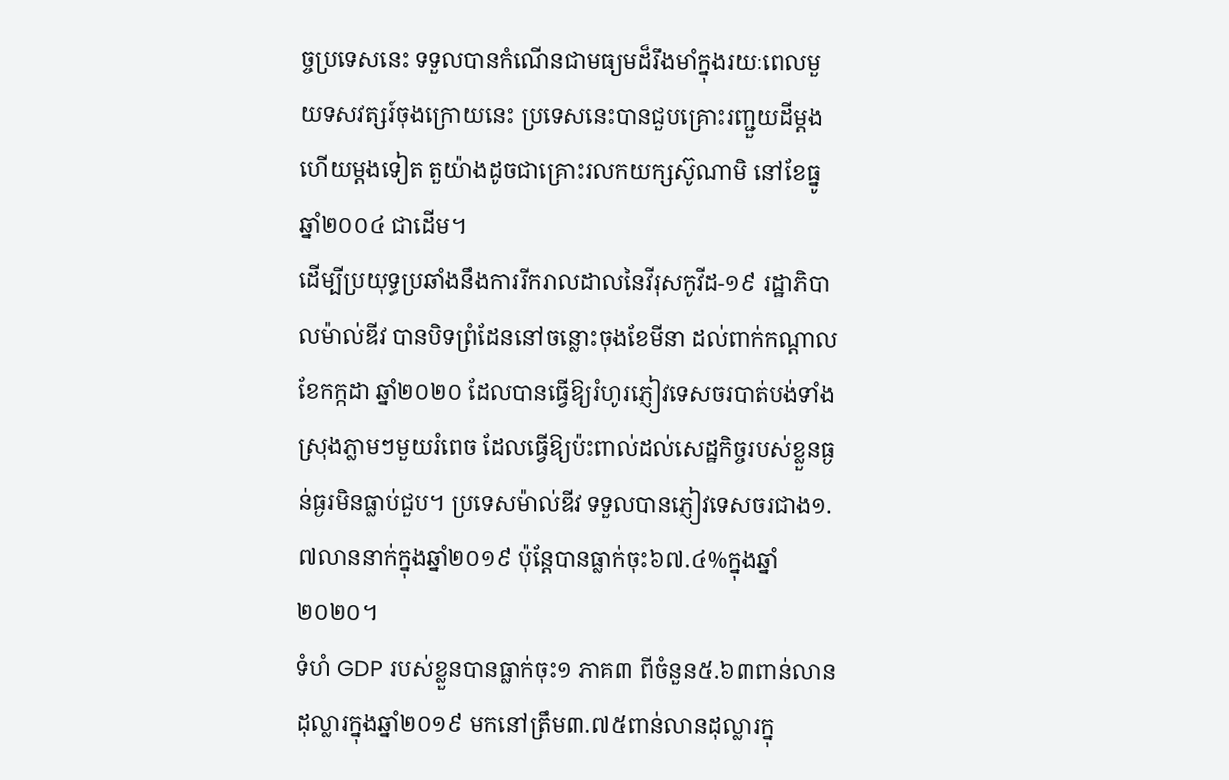ច្ចប្រទេសនេះ ទទួលបានកំណើនជាមធ្យមដ៏រឹងមាំក្នុងរយៈពេលមួយទសវត្សរ៍ចុងក្រោយនេះ ប្រទេសនេះបានជួបគ្រោះរញ្ជួយដីម្ដងហើយម្ដងទៀត តួយ៉ាងដូចជាគ្រោះរលកយក្សស៊ូណាមិ នៅខែធ្នូ ឆ្នាំ២០០៤ ជាដើម។
ដើម្បីប្រយុទ្ធប្រឆាំងនឹងការរីករាលដាលនៃវីរុសកូវីដ-១៩ រដ្ឋាភិបាលម៉ាល់ឌីវ បានបិទព្រំដែននៅចន្លោះចុងខែមីនា ដល់ពាក់កណ្តាលខែកក្កដា ឆ្នាំ២០២០ ដែលបានធ្វើឱ្យរំហូរភ្ញៀវទេសចរបាត់បង់ទាំងស្រុងភ្លាមៗមួយរំពេច ដែលធ្វើឱ្យប៉ះពាល់ដល់សេដ្ឋកិច្ចរបស់ខ្លួនធ្ងន់ធ្ងរមិនធ្លាប់ជួប។ ប្រទេសម៉ាល់ឌីវ ទទួលបានភ្ញៀវទេសចរជាង១.៧លាននាក់ក្នុងឆ្នាំ២០១៩ ប៉ុន្តែបានធ្លាក់ចុះ៦៧.៤%ក្នុងឆ្នាំ២០២០។
ទំហំ GDP របស់ខ្លួនបានធ្លាក់ចុះ១ ភាគ៣ ពីចំនួន៥.៦៣ពាន់លានដុល្លារក្នុងឆ្នាំ២០១៩ មកនៅត្រឹម៣.៧៥ពាន់លានដុល្លារក្នុ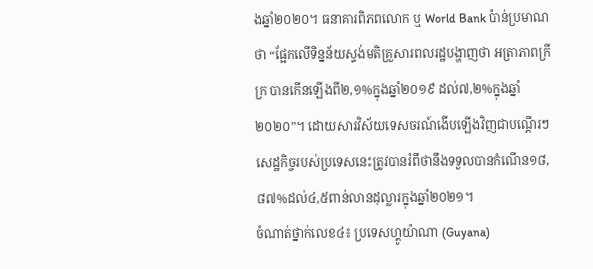ងឆ្នាំ២០២០។ ធនាគារពិភពលោក ឬ World Bank ប៉ាន់ប្រមាណថា “ផ្អែកលើទិន្នន័យស្ទង់មតិគ្រួសារពលរដ្ឋបង្ហាញថា អត្រាភាពក្រីក្រ បានកើនឡើងពី២,១%ក្នុងឆ្នាំ២០១៩ ដល់៧,២%ក្នុងឆ្នាំ២០២០”។ ដោយសារវិស័យទេសចរណ៍ងើបឡើងវិញជាបណ្ដើរៗ សេដ្ឋកិច្ចរបស់ប្រទេសនេះត្រូវបានរំពឹថានឹងទទួលបានកំណើន១៨,៨៧%ដល់៤,៥ពាន់លានដុល្លារក្នុងឆ្នាំ២០២១។
ចំណាត់ថ្នាក់លេខ៤៖ ប្រទេសហ្គូយ៉ាណា (Guyana)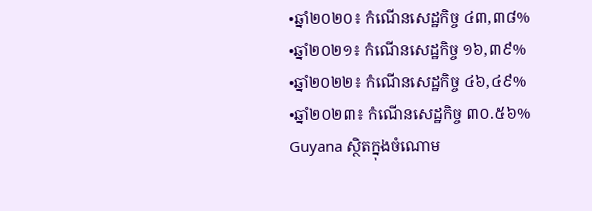•ឆ្នាំ២០២០៖ កំណើនសេដ្ឋកិច្ច ៤៣,៣៨%
•ឆ្នាំ២០២១៖ កំណើនសេដ្ឋកិច្ច ១៦,៣៩%
•ឆ្នាំ២០២២៖ កំណើនសេដ្ឋកិច្ច ៤៦,៤៩%
•ឆ្នាំ២០២៣៖ កំណើនសេដ្ឋកិច្ច ៣០.៥៦%
Guyana ស្ថិតក្នុងចំណោម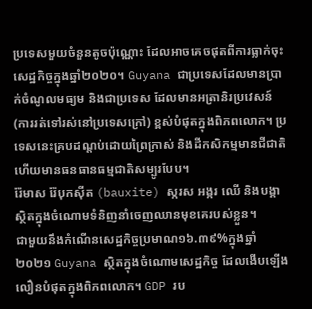ប្រទេសមួយចំនួនតូចប៉ុណ្ណោះ ដែលអាចគេចផុតពីការធ្លាក់ចុះសេដ្ឋកិច្ចក្នុងឆ្នាំ២០២០។ Guyana ជាប្រទេសដែលមានប្រាក់ចំណូលមធ្យម និងជាប្រទេស ដែលមានអត្រានិរប្រវេសន៍ (ការរត់ទៅរស់នៅប្រទេសក្រៅ) ខ្ពស់បំផុតក្នុងពិភពលោក។ ប្រទេសនេះគ្របដណ្តប់ដោយព្រៃក្រាស់ និងដីកសិកម្មមានជីជាតិ ហើយមានធនធានធម្មជាតិសម្បូរបែប។
រ៉ែមាស រ៉ែបុកស៊ីត (bauxite) ស្ករស អង្ករ ឈើ និងបង្គាស្ថិតក្នុងចំណោមទំនិញនាំចេញឈានមុខគេរបស់ខ្លួន។
ជាមួយនឹងកំណើនសេដ្ឋកិច្ចប្រមាណ១៦.៣៩%ក្នុងឆ្នាំ២០២១ Guyana ស្ថិតក្នុងចំណោមសេដ្ឋកិច្ច ដែលងើបឡើងលឿនបំផុតក្នុងពិភពលោក។ GDP រប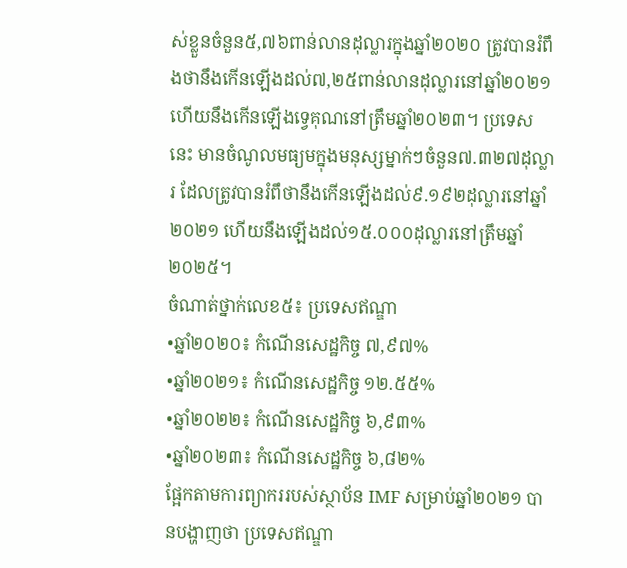ស់ខ្លួនចំនួន៥,៧៦ពាន់លានដុល្លារក្នុងឆ្នាំ២០២០ ត្រូវបានរំពឹងថានឹងកើនឡើងដល់៧,២៥ពាន់លានដុល្លារនៅឆ្នាំ២០២១ ហើយនឹងកើនឡើងទ្វេគុណនៅត្រឹមឆ្នាំ២០២៣។ ប្រទេសនេះ មានចំណូលមធ្យមក្នុងមនុស្សម្នាក់ៗចំនួន៧.៣២៧ដុល្លារ ដែលត្រូវបានរំពឹថានឹងកើនឡើងដល់៩.១៩២ដុល្លារនៅឆ្នាំ២០២១ ហើយនឹងឡើងដល់១៥.០០០ដុល្លារនៅត្រឹមឆ្នាំ២០២៥។
ចំណាត់ថ្នាក់លេខ៥៖ ប្រទេសឥណ្ឌា
•ឆ្នាំ២០២០៖ កំណើនសេដ្ឋកិច្ច ៧,៩៧%
•ឆ្នាំ២០២១៖ កំណើនសេដ្ឋកិច្ច ១២.៥៥%
•ឆ្នាំ២០២២៖ កំណើនសេដ្ឋកិច្ច ៦,៩៣%
•ឆ្នាំ២០២៣៖ កំណើនសេដ្ឋកិច្ច ៦,៨២%
ផ្អែកតាមការព្យាកររបស់ស្ថាប័ន IMF សម្រាប់ឆ្នាំ២០២១ បានបង្ហាញថា ប្រទេសឥណ្ឌា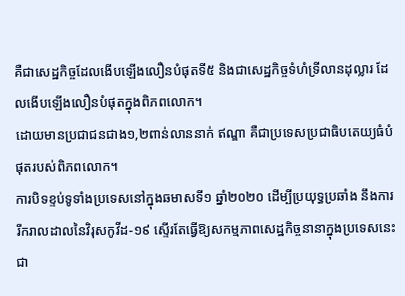គឺជាសេដ្ឋកិច្ចដែលងើបឡើងលឿនបំផុតទី៥ និងជាសេដ្ឋកិច្ចទំហំទ្រីលានដុល្លារ ដែលងើបឡើងលឿនបំផុតក្នុងពិភពលោក។
ដោយមានប្រជាជនជាង១,២ពាន់លាននាក់ ឥណ្ឌា គឺជាប្រទេសប្រជាធិបតេយ្យធំបំផុតរបស់ពិភពលោក។
ការបិទខ្ទប់ទូទាំងប្រទេសនៅក្នុងឆមាសទី១ ឆ្នាំ២០២០ ដើម្បីប្រយុទ្ធប្រឆាំង នឹងការរីករាលដាលនៃវិរុសកូវីដ-១៩ ស្ទើរតែធ្វើឱ្យសកម្មភាពសេដ្ឋកិច្ចនានាក្នុងប្រទេសនេះជា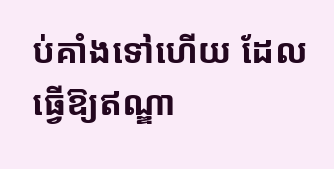ប់គាំងទៅហើយ ដែលធ្វើឱ្យឥណ្ឌា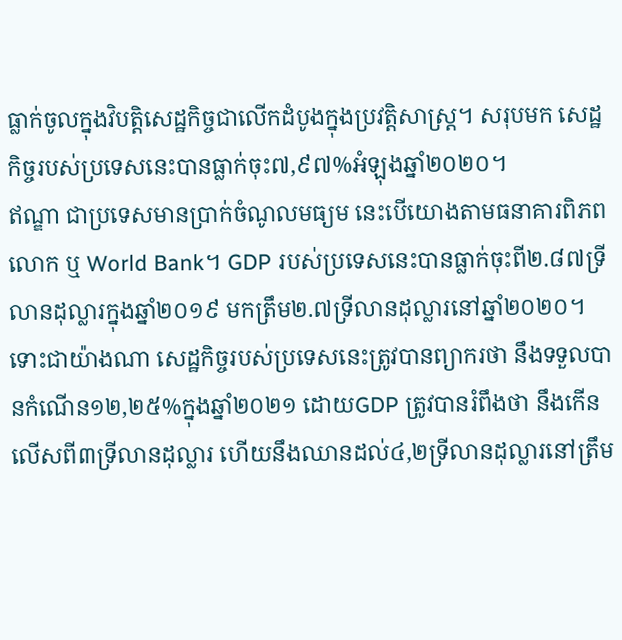ធ្លាក់ចូលក្នុងវិបត្តិសេដ្ឋកិច្ចជាលើកដំបូងក្នុងប្រវត្តិសាស្ត្រ។ សរុបមក សេដ្ឋកិច្ចរបស់ប្រទេសនេះបានធ្លាក់ចុះ៧,៩៧%អំឡុងឆ្នាំ២០២០។
ឥណ្ឌា ជាប្រទេសមានប្រាក់ចំណូលមធ្យម នេះបើយោងតាមធនាគារពិភពលោក ឬ World Bank។ GDP របស់ប្រទេសនេះបានធ្លាក់ចុះពី២.៨៧ទ្រីលានដុល្លារក្នុងឆ្នាំ២០១៩ មកត្រឹម២.៧ទ្រីលានដុល្លារនៅឆ្នាំ២០២០។
ទោះជាយ៉ាងណា សេដ្ឋកិច្ចរបស់ប្រទេសនេះត្រូវបានព្យាករថា នឹងទទួលបានកំណើន១២,២៥%ក្នុងឆ្នាំ២០២១ ដោយGDP ត្រូវបានរំពឹងថា នឹងកើនលើសពី៣ទ្រីលានដុល្លារ ហើយនឹងឈានដល់៤,២ទ្រីលានដុល្លារនៅត្រឹម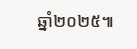ឆ្នាំ២០២៥៕